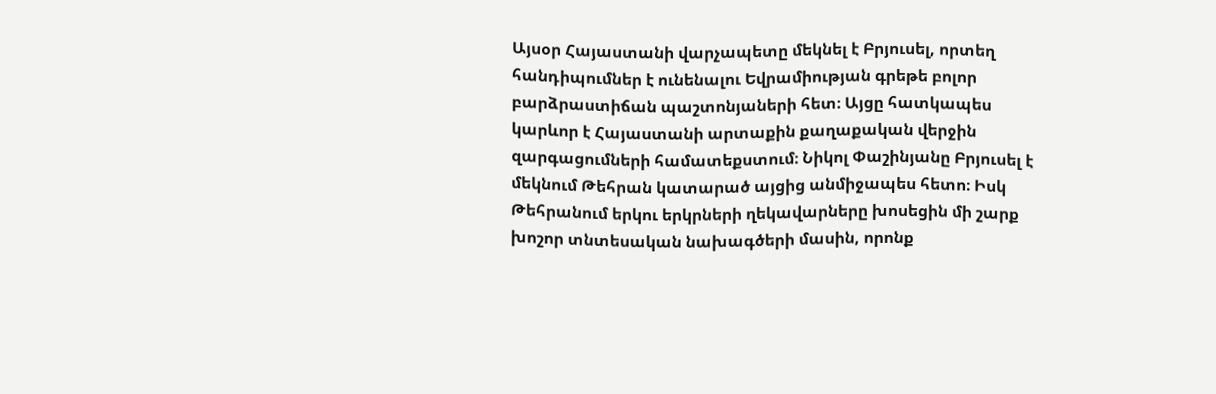Այսօր Հայաստանի վարչապետը մեկնել է Բրյուսել, որտեղ հանդիպումներ է ունենալու Եվրամիության գրեթե բոլոր բարձրաստիճան պաշտոնյաների հետ։ Այցը հատկապես կարևոր է Հայաստանի արտաքին քաղաքական վերջին զարգացումների համատեքստում։ Նիկոլ Փաշինյանը Բրյուսել է մեկնում Թեհրան կատարած այցից անմիջապես հետո։ Իսկ Թեհրանում երկու երկրների ղեկավարները խոսեցին մի շարք խոշոր տնտեսական նախագծերի մասին, որոնք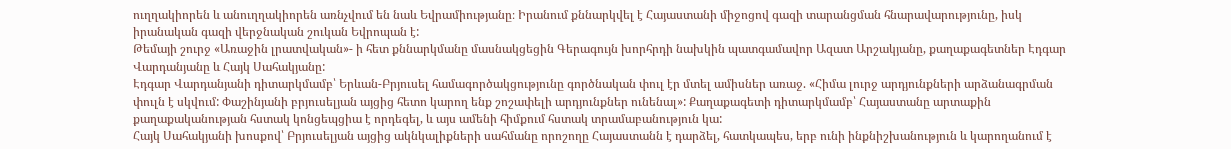ուղղակիորեն և անուղղակիորեն առնչվում են նաև Եվրամիությանը։ Իրանում քննարկվել է Հայաստանի միջոցով գազի տարանցման հնարավարությունը, իսկ իրանական գազի վերջնական շուկան Եվրոպան է:
Թեմայի շուրջ «Առաջին լրատվական»- ի հետ քննարկմանը մասնակցեցին Գերագույն խորհրդի նախկին պատգամավոր Ազատ Արշակյանը, քաղաքագետներ Էդգար Վարդանյանը և Հայկ Սահակյանը:
Էդգար Վարդանյանի դիտարկմամբ՝ Երևան-Բրյուսել համագործակցությունը գործնական փուլ էր մտել ամիսներ առաջ. «Հիմա լուրջ արդյունքների արձանագրման փուլն է սկվում: Փաշինյանի բրյուսելյան այցից հետո կարող ենք շոշափելի արդյունքներ ունենալ»: Քաղաքագետի դիտարկմամբ՝ Հայաստանը արտաքին քաղաքականության հստակ կոնցեպցիա է որդեգել, և այս ամենի հիմքում հստակ տրամաբանություն կա:
Հայկ Սահակյանի խոսքով՝ Բրյուսելյան այցից ակնկալիքների սահմանը որոշողը Հայաստանն է դարձել, հատկապես, երբ ունի ինքնիշխանություն և կարողանում է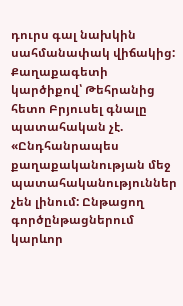դուրս գալ նախկին սահմանափակ վիճակից: Քաղաքագետի կարծիքով՝ Թեհրանից հետո Բրյուսել գնալը պատահական չէ. «Ընդհանրապես քաղաքականության մեջ պատահականություններ չեն լինում: Ընթացող գործընթացներում կարևոր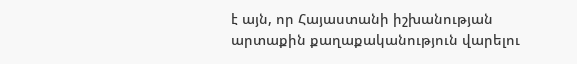է այն, որ Հայաստանի իշխանության արտաքին քաղաքականություն վարելու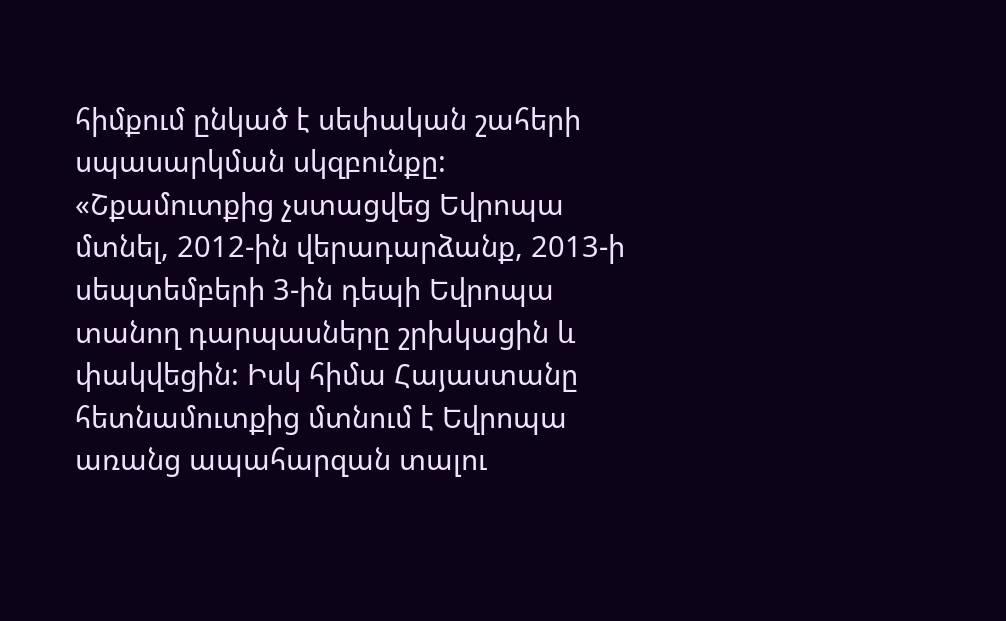հիմքում ընկած է սեփական շահերի սպասարկման սկզբունքը:
«Շքամուտքից չստացվեց Եվրոպա մտնել, 2012-ին վերադարձանք, 2013-ի սեպտեմբերի 3-ին դեպի Եվրոպա տանող դարպասները շրխկացին և փակվեցին: Իսկ հիմա Հայաստանը հետնամուտքից մտնում է Եվրոպա առանց ապահարզան տալու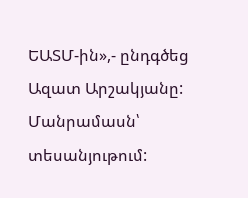ԵԱՏՄ-ին»,- ընդգծեց Ազատ Արշակյանը:
Մանրամասն՝ տեսանյութում: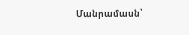Մանրամասն՝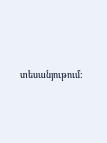տեսանյութում: